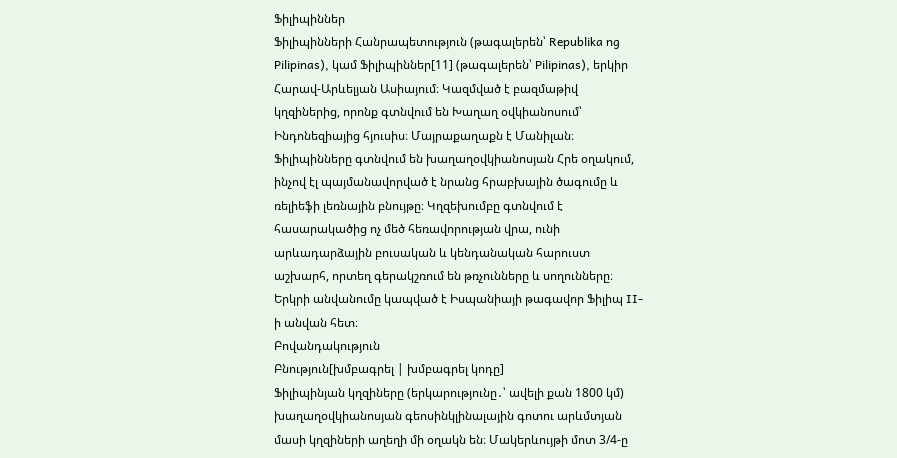Ֆիլիպիններ
Ֆիլիպինների Հանրապետություն (թագալերեն՝ Republika ng Pilipinas), կամ Ֆիլիպիններ[11] (թագալերեն՝ Pilipinas), երկիր Հարավ-Արևելյան Ասիայում։ Կազմված է բազմաթիվ կղզիներից, որոնք գտնվում են Խաղաղ օվկիանոսում՝ Ինդոնեզիայից հյուսիս։ Մայրաքաղաքն է Մանիլան։
Ֆիլիպինները գտնվում են խաղաղօվկիանոսյան Հրե օղակում, ինչով էլ պայմանավորված է նրանց հրաբխային ծագումը և ռելիեֆի լեռնային բնույթը։ Կղզեխումբը գտնվում է հասարակածից ոչ մեծ հեռավորության վրա, ունի արևադարձային բուսական և կենդանական հարուստ աշխարհ, որտեղ գերակշռում են թռչունները և սողունները։
Երկրի անվանումը կապված է Իսպանիայի թագավոր Ֆիլիպ II-ի անվան հետ։
Բովանդակություն
Բնություն[խմբագրել | խմբագրել կոդը]
Ֆիլիպինյան կղզիները (երկարությունը․՝ ավելի քան 1800 կմ) խաղաղօվկիանոսյան գեոսինկլինալային գոտու արևմտյան մասի կղզիների աղեղի մի օղակն են։ Մակերևույթի մոտ 3/4-ը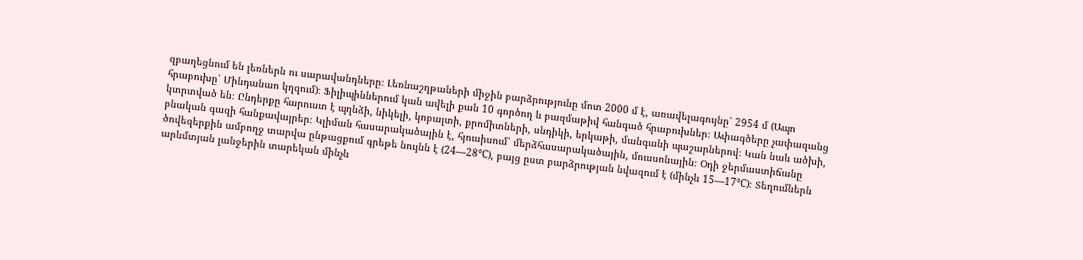զբաղեցնում են լեռներն ու սարավանդները։ Լեռնաշղթաների միջին բարձրությունը մոտ 2000 մ է, առավելագույնը՝ 2954 մ (Ապո հրաբուխը՝ Մինդանաո կղզում)։ Ֆիլիպիններում կան ավելի քան 10 գործող և բազմաթիվ հանգած հրաբուխներ։ Ափագծերը չափազանց կտրտված են։ Ընդերքը հարուստ է պղնձի, նիկելի, կոբալտի, քրոմիտների, սնդիկի, երկաթի, մանգանի պաշարներով։ Կան նաև ածխի, բնական գազի հանքավայրեր։ Կլիման հասարակածային է, հյուսիսում՝ մերձհասարակածային, մուսսոնային։ Օդի ջերմաստիճանը ծովեզերքին ամբողջ տարվա ընթացքում գրեթե նույնն է (24—28°С), բայց ըստ բարձրության նվազում է (մինչև 15—17°С)։ Տեղումներն արևմտյան լանջերին տարեկան մինչև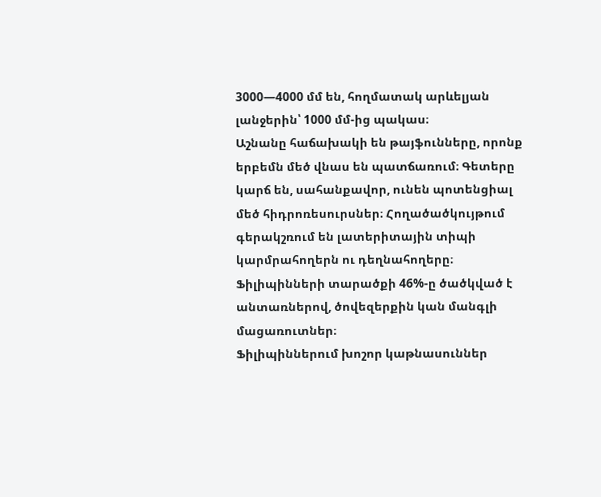3000—4000 մմ են, հողմատակ արևելյան լանջերին՝ 1000 մմ-ից պակաս։
Աշնանը հաճախակի են թայֆունները, որոնք երբեմն մեծ վնաս են պատճառում։ Գետերը կարճ են, սահանքավոր, ունեն պոտենցիալ մեծ հիդրոռեսուրսներ։ Հողածածկույթում գերակշռում են լատերիտային տիպի կարմրահողերն ու դեղնահողերը։ Ֆիլիպինների տարածքի 46%-ը ծածկված է անտառներով, ծովեզերքին կան մանգլի մացառուտներ։
Ֆիլիպիններում խոշոր կաթնասուններ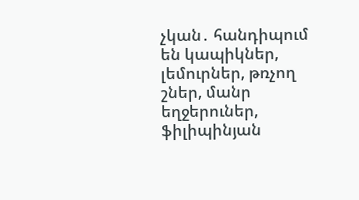չկան․ հանդիպում են կապիկներ, լեմուրներ, թռչող շներ, մանր եղջերուներ, ֆիլիպինյան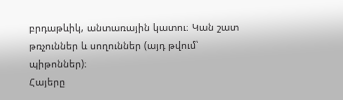բրդաթևիկ, անտառային կատու։ Կան շատ թռչուններ և սողուններ (այդ թվում՝ պիթոններ)։
Հայերը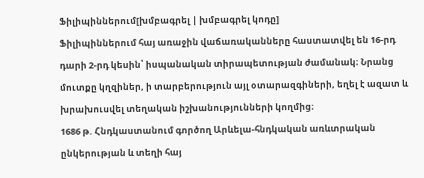Ֆիլիպիններում[խմբագրել | խմբագրել կոդը]
Ֆիլիպիններում հայ առաջին վաճառականները հաստատվել են 16-րդ դարի 2-րդ կեսին՝ իսպանական տիրապետության ժամանակ։ Նրանց մուտքը կղզիներ, ի տարբերություն այլ օտարազգիների, եղել է ազատ և խրախուսվել տեղական իշխանությունների կողմից։
1686 թ. Հնդկաստանում գործող Արևելա-հնդկական առևտրական ընկերության և տեղի հայ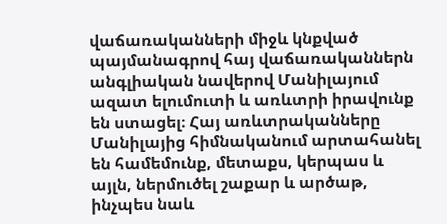վաճառականների միջև կնքված պայմանագրով հայ վաճառականներն անգլիական նավերով Մանիլայում ազատ ելումուտի և առևտրի իրավունք են ստացել։ Հայ առևտրականները Մանիլայից հիմնականում արտահանել են համեմունք, մետաքս, կերպաս և այլն, ներմուծել շաքար և արծաթ, ինչպես նաև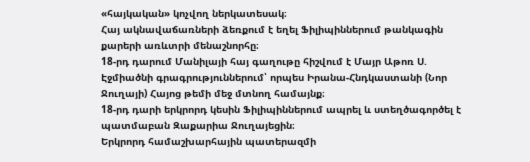«հայկական» կոչվող ներկատեսակ։
Հայ ակնավաճառների ձեռքում է եղել Ֆիլիպիններում թանկագին քարերի առևտրի մենաշնորհը։
18-րդ դարում Մանիլայի հայ գաղութը հիշվում է Մայր Աթոռ Ս. Էջմիածնի գրագրություններում՝ որպես Իրանա-Հնդկաստանի (Նոր Ջուղայի) Հայոց թեմի մեջ մտնող համայնք։
18-րդ դարի երկրորդ կեսին Ֆիլիպիններում ապրել և ստեղծագործել է պատմաբան Զաքարիա Ջուղայեցին։
Երկրորդ համաշխարհային պատերազմի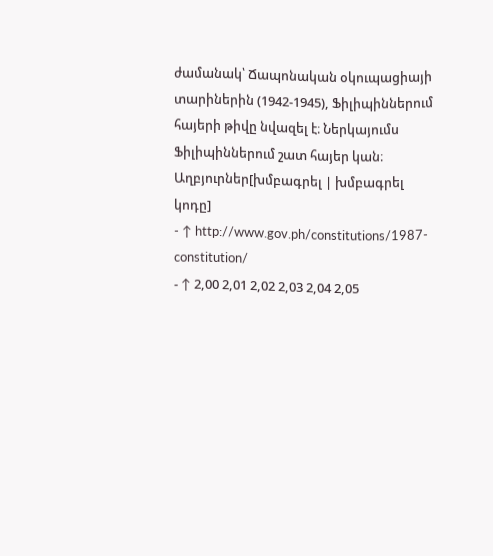ժամանակ՝ Ճապոնական օկուպացիայի տարիներին (1942-1945), Ֆիլիպիններում հայերի թիվը նվազել է։ Ներկայումս Ֆիլիպիններում շատ հայեր կան։
Աղբյուրներ[խմբագրել | խմբագրել կոդը]
- ↑ http://www.gov.ph/constitutions/1987-constitution/
- ↑ 2,00 2,01 2,02 2,03 2,04 2,05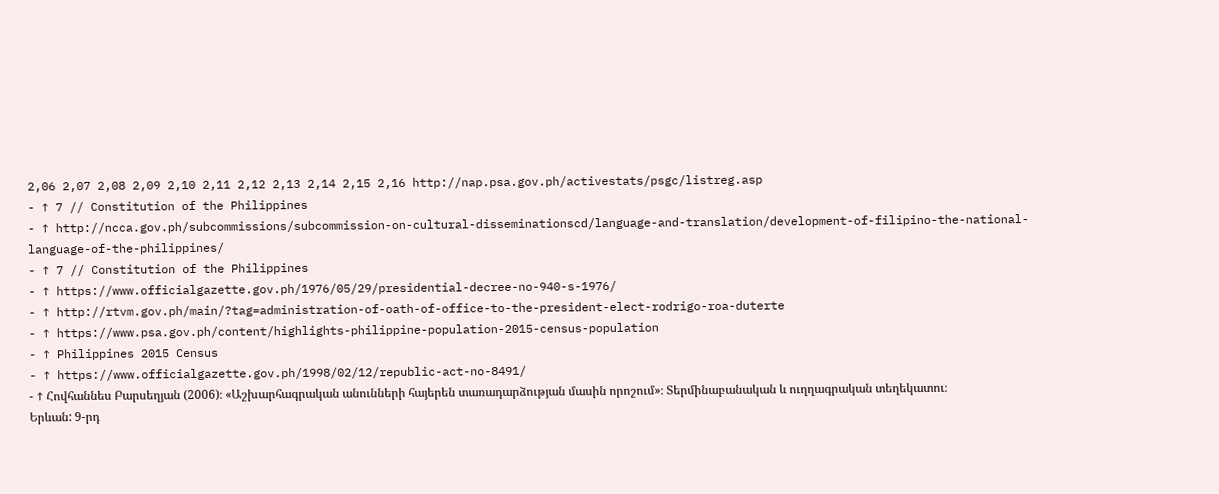2,06 2,07 2,08 2,09 2,10 2,11 2,12 2,13 2,14 2,15 2,16 http://nap.psa.gov.ph/activestats/psgc/listreg.asp
- ↑ 7 // Constitution of the Philippines
- ↑ http://ncca.gov.ph/subcommissions/subcommission-on-cultural-disseminationscd/language-and-translation/development-of-filipino-the-national-language-of-the-philippines/
- ↑ 7 // Constitution of the Philippines
- ↑ https://www.officialgazette.gov.ph/1976/05/29/presidential-decree-no-940-s-1976/
- ↑ http://rtvm.gov.ph/main/?tag=administration-of-oath-of-office-to-the-president-elect-rodrigo-roa-duterte
- ↑ https://www.psa.gov.ph/content/highlights-philippine-population-2015-census-population
- ↑ Philippines 2015 Census
- ↑ https://www.officialgazette.gov.ph/1998/02/12/republic-act-no-8491/
- ↑ Հովհաննես Բարսեղյան (2006)։ «Աշխարհագրական անունների հայերեն տառադարձության մասին որոշում»։ Տերմինաբանական և ուղղագրական տեղեկատու։ Երևան: 9-րդ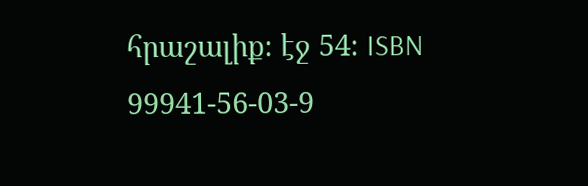հրաշալիք։ էջ 54։ ISBN 99941-56-03-9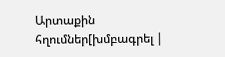Արտաքին հղումներ[խմբագրել |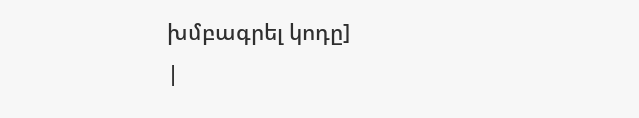խմբագրել կոդը]
|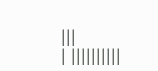|||
| ||||||||||